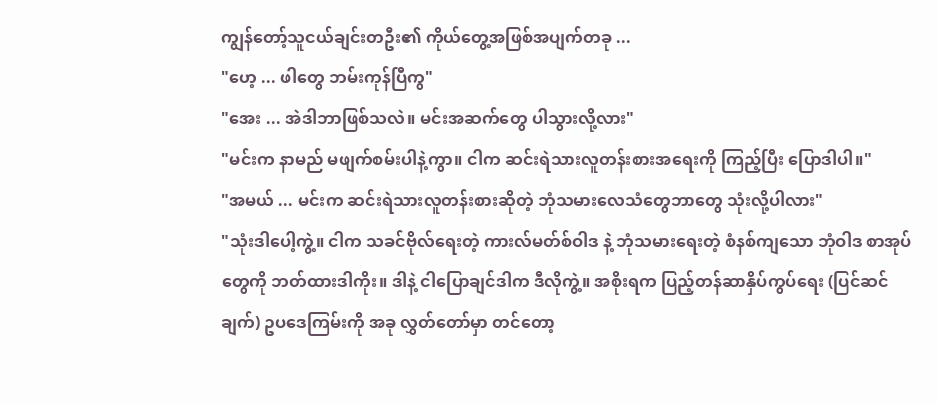ကျွန်တော့်သူငယ်ချင်းတဦး၏ ကိုယ်တွေ့အဖြစ်အပျက်တခု ...
"ဟေ့ ... ဖါတွေ ဘမ်းကုန်ပြီကွ"
"အေး ... အဲဒါဘာဖြစ်သလဲ။ မင်းအဆက်တွေ ပါသွားလို့လား"
"မင်းက နာမည် မဖျက်စမ်းပါနဲ့ကွာ။ ငါက ဆင်းရဲသားလူတန်းစားအရေးကို ကြည့်ပြီး ပြောဒါပါ။"
"အမယ် ... မင်းက ဆင်းရဲသားလူတန်းစားဆိုတဲ့ ဘုံသမားလေသံတွေဘာတွေ သုံးလို့ပါလား"
"သုံးဒါပေါ့ကွဲ့။ ငါက သခင်ဗိုလ်ရေးတဲ့ ကားလ်မတ်စ်ဝါဒ နဲ့ ဘုံသမားရေးတဲ့ စံနစ်ကျသော ဘုံဝါဒ စာအုပ်တွေကို ဘတ်ထားဒါကိုး။ ဒါနဲ့ ငါပြောချင်ဒါက ဒီလိုကွဲ့။ အစိုးရက ပြည့်တန်ဆာနှိပ်ကွပ်ရေး (ပြင်ဆင်ချက်) ဥပဒေကြမ်းကို အခု လွှတ်တော်မှာ တင်တော့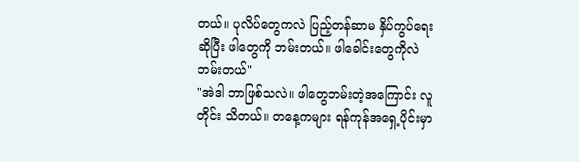တယ်။ ပုလိပ်တွေကလဲ ပြည့်တန်ဆာမ နှိပ်ကွပ်ရေးဆိုပြီး ဖါတွေကို ဘမ်းတယ်။ ဖါခေါင်းတွေကိုလဲ ဘမ်းတယ်"
"အဲဒါ ဘာဖြစ်သလဲ။ ဖါတွေဘမ်းတဲ့အကြောင်း လူတိုင်း သိတယ်။ တနေ့ကများ ရန်ကုန်အရှေ့ပိုင်းမှာ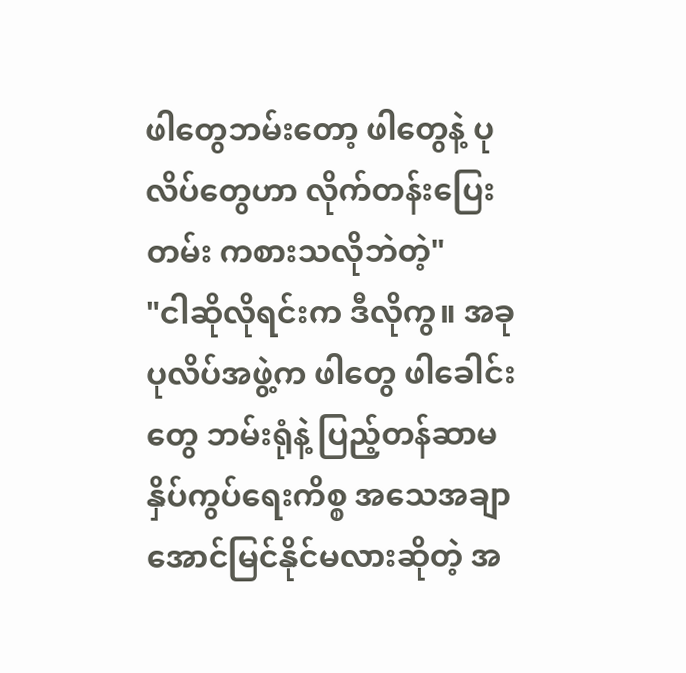ဖါတွေဘမ်းတော့ ဖါတွေနဲ့ ပုလိပ်တွေဟာ လိုက်တန်းပြေးတမ်း ကစားသလိုဘဲတဲ့"
"ငါဆိုလိုရင်းက ဒီလိုကွ။ အခု ပုလိပ်အဖွဲ့က ဖါတွေ ဖါခေါင်းတွေ ဘမ်းရုံနဲ့ ပြည့်တန်ဆာမ နှိပ်ကွပ်ရေးကိစ္စ အသေအချာ အောင်မြင်နိုင်မလားဆိုတဲ့ အ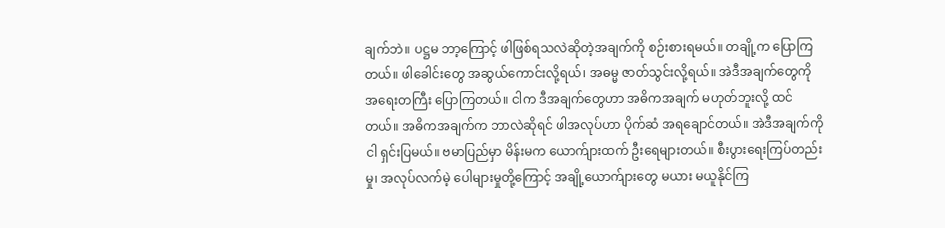ချက်ဘဲ။ ပဋ္ဌမ ဘာ့ကြောင့် ဖါဖြစ်ရသလဲဆိုတဲ့အချက်ကို စဉ်းစားရမယ်။ တချို့က ပြောကြတယ်။ ဖါခေါင်းတွေ အဆွယ်ကောင်းလို့ရယ်၊ အဓမ္မ ဇာတ်သွင်းလို့ရယ်။ အဲဒီအချက်တွေကို အရေးတကြီး ပြောကြတယ်။ ငါက ဒီအချက်တွေဟာ အဓိကအချက် မဟုတ်ဘူးလို့ ထင်တယ်။ အဓိကအချက်က ဘာလဲဆိုရင် ဖါအလုပ်ဟာ ပိုက်ဆံ အရချောင်တယ်။ အဲဒီအချက်ကို ငါ ရှင်းပြမယ်။ ဗမာပြည်မှာ မိန်းမက ယောက်ျားထက် ဦးရေများတယ်။ စီးပွားရေးကြပ်တည်းမှု၊ အလုပ်လက်မဲ့ ပေါများမှုတို့ကြောင့် အချို့ယောက်ျားတွေ မယား မယူနိုင်ကြ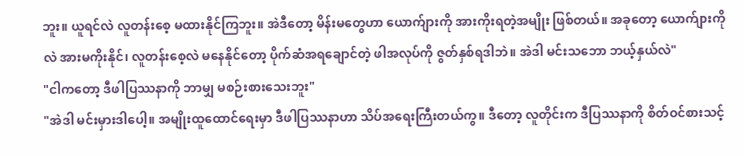ဘူး။ ယူရင်လဲ လူတန်းစေ့ မထားနိုင်ကြဘူး။ အဲဒီတော့ မိန်းမတွေဟာ ယောက်ျားကို အားကိုးရတဲ့အမျိုး ဖြစ်တယ်။ အခုတော့ ယောက်ျားကိုလဲ အားမကိုးနိုင်၊ လူတန်းစေ့လဲ မနေနိုင်တော့ ပိုက်ဆံအရချောင်တဲ့ ဖါအလုပ်ကို ဇွတ်နှစ်ရဒါဘဲ။ အဲဒါ မင်းသဘော ဘယ့်နှယ်လဲ"
"ငါကတော့ ဒီဖါပြဿနာကို ဘာမျှ မစဉ်းစားသေးဘူး"
"အဲဒါ မင်းမှားဒါပေါ့။ အမျိုးထူထောင်ရေးမှာ ဒီဖါပြဿနာဟာ သိပ်အရေးကြီးတယ်ကွ။ ဒီတော့ လူတိုင်းက ဒီပြဿနာကို စိတ်ဝင်စားသင့်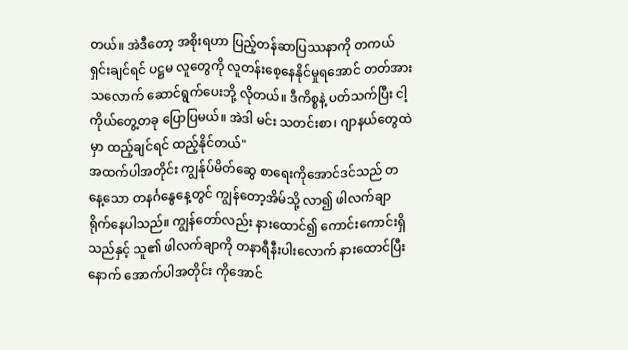တယ်။ အဲဒီတော့ အစိုးရဟာ ပြည့်တန်ဆာပြဿနာကို တကယ်ရှင်းချင်ရင် ပဋ္ဌမ လူတွေကို လူတန်းစေ့နေနိုင်မှုရအောင် တတ်အားသလောက် ဆောင်ရွက်ပေးဘို့ လိုတယ်။ ဒီကိစ္စနဲ့ ပတ်သက်ပြီး ငါ့ကိုယ်တွေ့တခု ပြောပြမယ်။ အဲဒါ မင်း သတင်းစာ၊ ဂျာနယ်တွေထဲမှာ ထည့်ချင်ရင် ထည့်နိုင်တယ်"
အထက်ပါအတိုင်း ကျွန်ုပ်မိတ်ဆွေ စာရေးကိုအောင်ဒင်သည် တနေ့သော တနင်္ဂနွေနေ့တွင် ကျွန်တော့အိမ်သို့ လာ၍ ဖါလက်ချာ ရိုက်နေပါသည်။ ကျွန်တော်လည်း နားထောင်၍ ကောင်းကောင်းရှိသည်နှင့် သူ၏ ဖါလက်ချာကို တနာရီနီးပါးလောက် နားထောင်ပြီးနောက် အောက်ပါအတိုင်း ကိုအောင်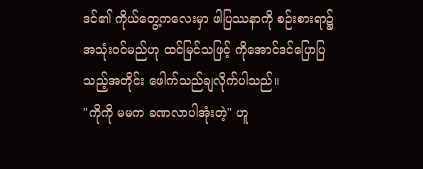ဒင်၏ ကိုယ်တွေ့ကလေးမှာ ဖါပြဿနာကို စဉ်းစားရာ၌ အသုံးဝင်မည်ဟု ထင်မြင်သဖြင့် ကိုအောင်ဒင်ပြောပြသည့်အတိုင်း ဖေါက်သည်ချလိုက်ပါသည်။
"ကိုကို မမက ခဏလာပါအုံးတဲ့" ဟူ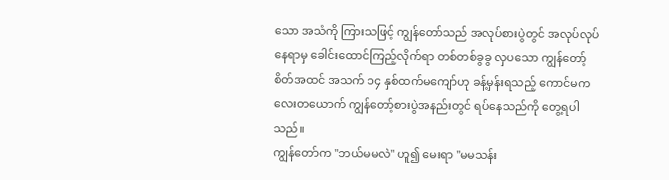သော အသံကို ကြားသဖြင့် ကျွန်တော်သည် အလုပ်စားပွဲတွင် အလုပ်လုပ်နေရာမှ ခေါင်းထောင်ကြည့်လိုက်ရာ တစ်တစ်ခွခွ လှပသော ကျွန်တော့်စိတ်အထင် အသက် ၁၄ နှစ်ထက်မကျော်ဟု ခန့်မှန်းရသည့် ကောင်မကလေးတယောက် ကျွန်တော့်စားပွဲအနည်းတွင် ရပ်နေသည်ကို တွေ့ရပါသည်။
ကျွန်တော်က "ဘယ်မမလဲ" ဟူ၍ မေးရာ "မမသန်း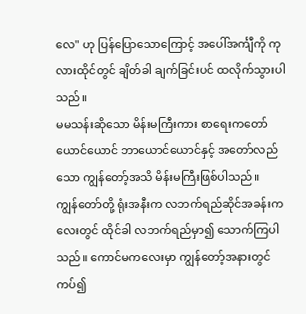လေ" ဟု ပြန်ပြောသောကြောင့် အပေါ်အင်္ကျီကို ကုလားထိုင်တွင် ချိတ်ခါ ချက်ခြင်းပင် ထလိုက်သွားပါသည်။
မမသန်းဆိုသော မိန်းမကြီးကား စာရေးကတော်ယောင်ယောင် ဘာယောင်ယောင်နှင့် အတော်လည်သော ကျွန်တော့်အသိ မိန်းမကြီးဖြစ်ပါသည်။
ကျွန်တော်တို့ ရုံးအနီးက လဘက်ရည်ဆိုင်အခန်းကလေးတွင် ထိုင်ခါ လဘက်ရည်မှာ၍ သောက်ကြပါသည်။ ကောင်မကလေးမှာ ကျွန်တော့်အနားတွင် ကပ်၍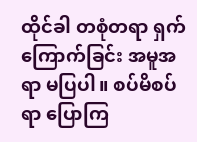ထိုင်ခါ တစုံတရာ ရှက်ကြောက်ခြင်း အမူအရာ မပြပါ။ စပ်မိစပ်ရာ ပြောကြ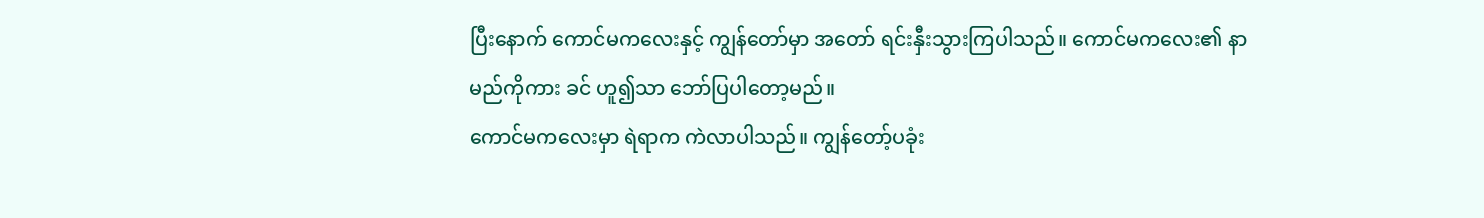ပြီးနောက် ကောင်မကလေးနှင့် ကျွန်တော်မှာ အတော် ရင်းနှီးသွားကြပါသည်။ ကောင်မကလေး၏ နာမည်ကိုကား ခင် ဟူ၍သာ ဘော်ပြပါတော့မည်။
ကောင်မကလေးမှာ ရဲရာက ကဲလာပါသည်။ ကျွန်တော့်ပခုံး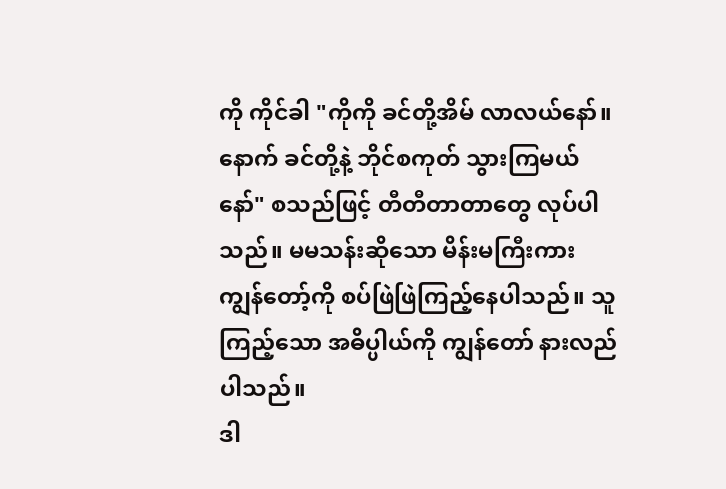ကို ကိုင်ခါ "ကိုကို ခင်တို့အိမ် လာလယ်နော်။ နောက် ခင်တို့နဲ့ ဘိုင်စကုတ် သွားကြမယ်နော်" စသည်ဖြင့် တီတီတာတာတွေ လုပ်ပါသည်။ မမသန်းဆိုသော မိန်းမကြီးကား ကျွန်တော့်ကို စပ်ဖြဲဖြဲကြည့်နေပါသည်။ သူကြည့်သော အဓိပ္ပါယ်ကို ကျွန်တော် နားလည်ပါသည်။
ဒါ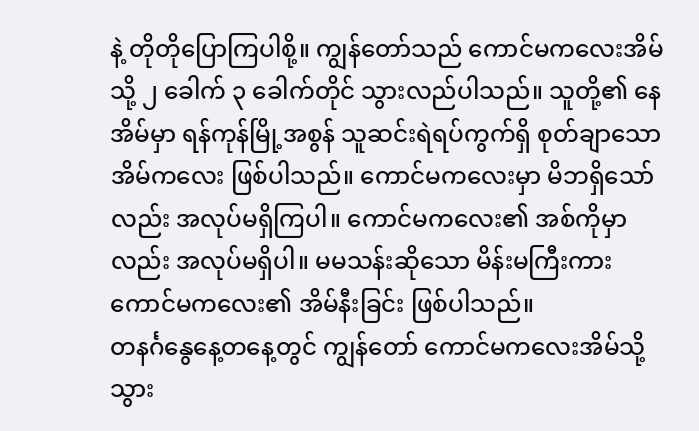နဲ့ တိုတိုပြောကြပါစို့။ ကျွန်တော်သည် ကောင်မကလေးအိမ်သို့ ၂ ခေါက် ၃ ခေါက်တိုင် သွားလည်ပါသည်။ သူတို့၏ နေအိမ်မှာ ရန်ကုန်မြို့အစွန် သူဆင်းရဲရပ်ကွက်ရှိ စုတ်ချာသော အိမ်ကလေး ဖြစ်ပါသည်။ ကောင်မကလေးမှာ မိဘရှိသော်လည်း အလုပ်မရှိကြပါ။ ကောင်မကလေး၏ အစ်ကိုမှာလည်း အလုပ်မရှိပါ။ မမသန်းဆိုသော မိန်းမကြီးကား ကောင်မကလေး၏ အိမ်နီးခြင်း ဖြစ်ပါသည်။
တနင်္ဂနွေနေ့တနေ့တွင် ကျွန်တော် ကောင်မကလေးအိမ်သို့ သွား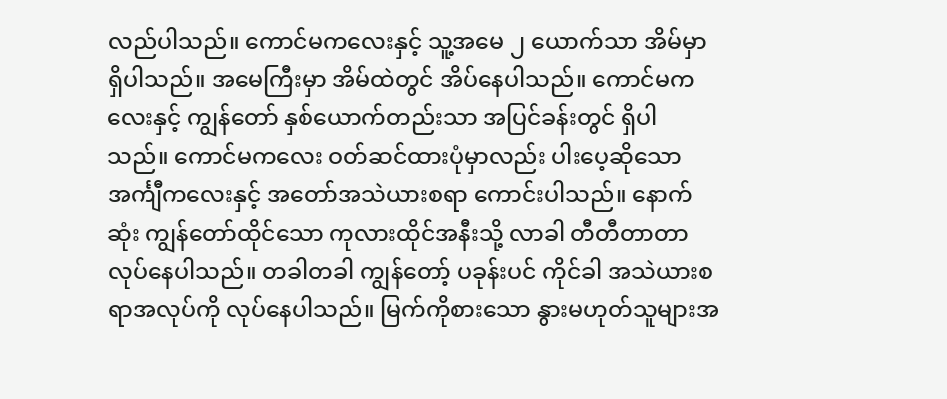လည်ပါသည်။ ကောင်မကလေးနှင့် သူ့အမေ ၂ ယောက်သာ အိမ်မှာ ရှိပါသည်။ အမေကြီးမှာ အိမ်ထဲတွင် အိပ်နေပါသည်။ ကောင်မကလေးနှင့် ကျွန်တော် နှစ်ယောက်တည်းသာ အပြင်ခန်းတွင် ရှိပါသည်။ ကောင်မကလေး ဝတ်ဆင်ထားပုံမှာလည်း ပါးပေ့ဆိုသော အင်္ကျီကလေးနှင့် အတော်အသဲယားစရာ ကောင်းပါသည်။ နောက်ဆုံး ကျွန်တော်ထိုင်သော ကုလားထိုင်အနီးသို့ လာခါ တီတီတာတာ လုပ်နေပါသည်။ တခါတခါ ကျွန်တော့် ပခုန်းပင် ကိုင်ခါ အသဲယားစရာအလုပ်ကို လုပ်နေပါသည်။ မြက်ကိုစားသော နွားမဟုတ်သူများအ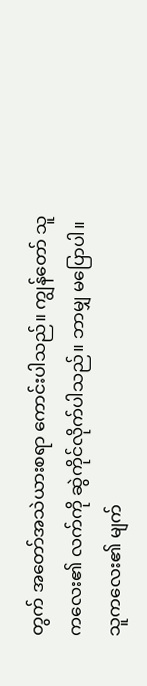တွက် အတော်အသဲယားစရာ ကောင်းပါသည်။ ကျွန်တော် သူကလေး၏ လက်ကို ဆွဲကိုင်လိုက်ပါသည်။ ဘာမျှ မပြောပါ။ သူကလေး၏ မျက်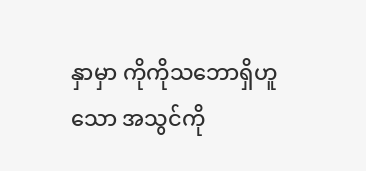နှာမှာ ကိုကိုသဘောရှိဟူသော အသွင်ကို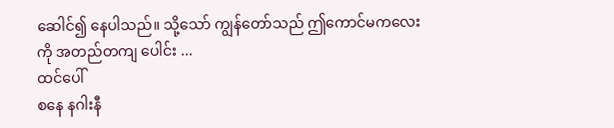ဆေါင်၍ နေပါသည်။ သို့သော် ကျွန်တော်သည် ဤကောင်မကလေးကို အတည်တကျ ပေါင်း ...
ထင်ပေါ်
စနေ နဂါးနီ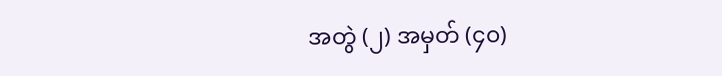အတွဲ (၂) အမှတ် (၄၀)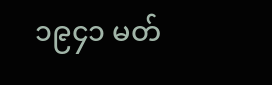၁၉၄၁ မတ်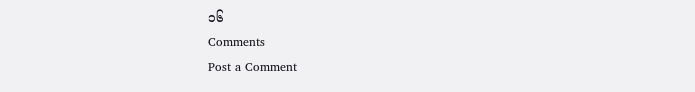၁၆
Comments
Post a Comment